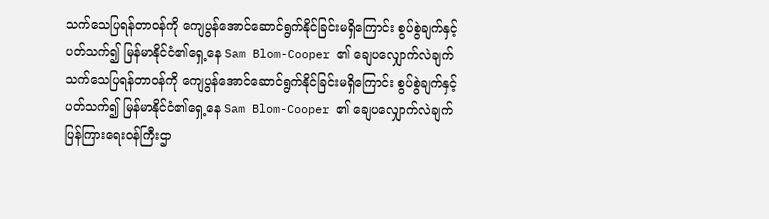သက်သေပြရန်တာဝန်ကို ကျေပွန်အောင်ဆောင်ရွက်နိုင်ခြင်းမရှိကြောင်း စွပ်စွဲချက်နှင့် ပတ်သက်၍ မြန်မာနိုင်ငံ၏ရှေ့နေ Sam Blom-Cooper ၏ ချေပလျှောက်လဲချက်
သက်သေပြရန်တာဝန်ကို ကျေပွန်အောင်ဆောင်ရွက်နိုင်ခြင်းမရှိကြောင်း စွပ်စွဲချက်နှင့် ပတ်သက်၍ မြန်မာနိုင်ငံ၏ရှေ့နေ Sam Blom-Cooper ၏ ချေပလျှောက်လဲချက်
ပြန်ကြားရေးဝန်ကြီးဌာ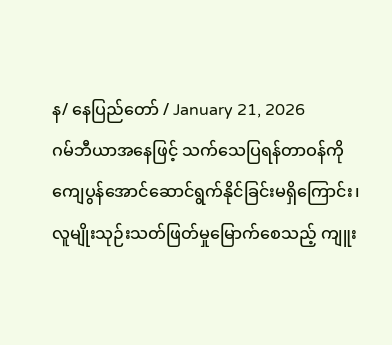န/ နေပြည်တော် / January 21, 2026
ဂမ်ဘီယာအနေဖြင့် သက်သေပြရန်တာဝန်ကို ကျေပွန်အောင်ဆောင်ရွက်နိုင်ခြင်းမရှိကြောင်း၊ လူမျိုးသုဉ်းသတ်ဖြတ်မှုမြောက်စေသည့် ကျူး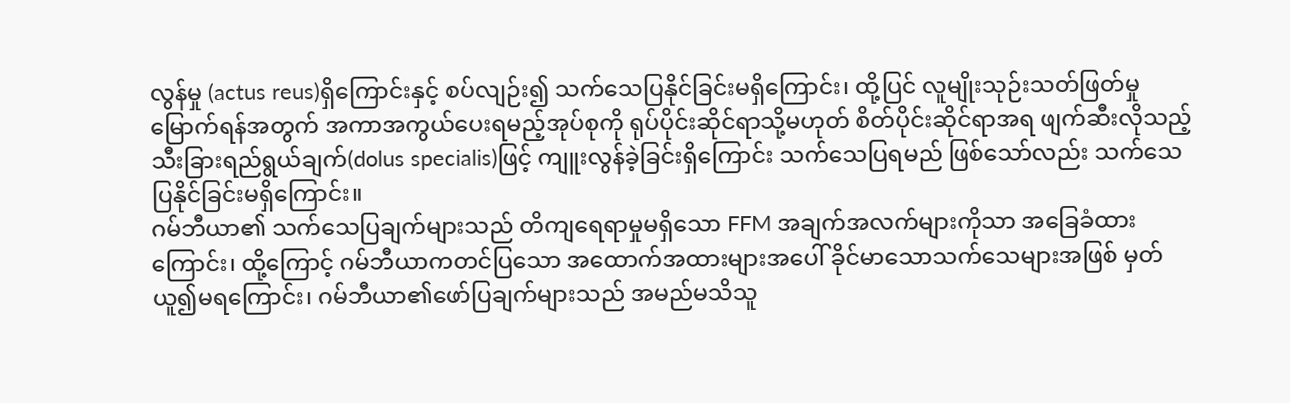လွန်မှု (actus reus)ရှိကြောင်းနှင့် စပ်လျဉ်း၍ သက်သေပြနိုင်ခြင်းမရှိကြောင်း၊ ထို့ပြင် လူမျိုးသုဉ်းသတ်ဖြတ်မှုမြောက်ရန်အတွက် အကာအကွယ်ပေးရမည့်အုပ်စုကို ရုပ်ပိုင်းဆိုင်ရာသို့မဟုတ် စိတ်ပိုင်းဆိုင်ရာအရ ဖျက်ဆီးလိုသည့် သီးခြားရည်ရွယ်ချက်(dolus specialis)ဖြင့် ကျူးလွန်ခဲ့ခြင်းရှိကြောင်း သက်သေပြရမည် ဖြစ်သော်လည်း သက်သေပြနိုင်ခြင်းမရှိကြောင်း။
ဂမ်ဘီယာ၏ သက်သေပြချက်များသည် တိကျရေရာမှုမရှိသော FFM အချက်အလက်များကိုသာ အခြေခံထားကြောင်း၊ ထို့ကြောင့် ဂမ်ဘီယာကတင်ပြသော အထောက်အထားများအပေါ် ခိုင်မာသောသက်သေများအဖြစ် မှတ်ယူ၍မရကြောင်း၊ ဂမ်ဘီယာ၏ဖော်ပြချက်များသည် အမည်မသိသူ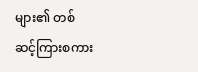များ၏ တစ်ဆင့်ကြားစကား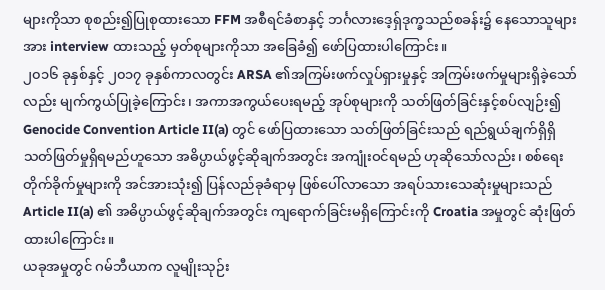များကိုသာ စုစည်း၍ပြုစုထားသော FFM အစီရင်ခံစာနှင့် ဘင်္ဂလားဒေ့ရှ်ဒုက္ခသည်စခန်း၌ နေသောသူများအား interview ထားသည့် မှတ်စုများကိုသာ အခြေခံ၍ ဖော်ပြထားပါကြောင်း။
၂၀၁၆ ခုနှစ်နှင့် ၂၀၁၇ ခုနှစ်ကာလတွင်း ARSA ၏အကြမ်းဖက်လှုပ်ရှားမှုနှင့် အကြမ်းဖက်မှုများရှိခဲ့သော်လည်း မျက်ကွယ်ပြုခဲ့ကြောင်း၊ အကာအကွယ်ပေးရမည့် အုပ်စုများကို သတ်ဖြတ်ခြင်းနှင့်စပ်လျဉ်း၍ Genocide Convention Article II(a) တွင် ဖော်ပြထားသော သတ်ဖြတ်ခြင်းသည် ရည်ရွယ်ချက်ရှိရှိ သတ်ဖြတ်မှုရှိရမည်ဟူသော အဓိပ္ပာယ်ဖွင့်ဆိုချက်အတွင်း အကျုံးဝင်ရမည် ဟုဆိုသော်လည်း၊ စစ်ရေးတိုက်ခိုက်မှုများကို အင်အားသုံး၍ ပြန်လည်ခုခံရာမှ ဖြစ်ပေါ်လာသော အရပ်သားသေဆုံးမှုများသည် Article II(a) ၏ အဓိပ္ပာယ်ဖွင့်ဆိုချက်အတွင်း ကျရောက်ခြင်းမရှိကြောင်းကို Croatia အမှုတွင် ဆုံးဖြတ်ထားပါကြောင်း။
ယခုအမှုတွင် ဂမ်ဘီယာက လူမျိုးသုဉ်း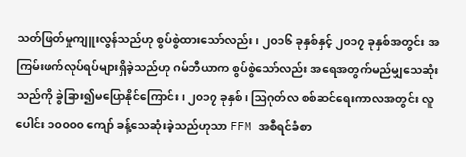သတ်ဖြတ်မှုကျူးလွန်သည်ဟု စွပ်စွဲထားသော်လည်း၊ ၂၀၁၆ ခုနှစ်နှင့် ၂၀၁၇ ခုနှစ်အတွင်း အကြမ်းဖက်လုပ်ရပ်များရှိခဲ့သည်ဟု ဂမ်ဘီယာက စွပ်စွဲသော်လည်း အရေအတွက်မည်မျှသေဆုံးသည်ကို ခွဲခြား၍မပြောနိုင်ကြောင်း၊ ၂၀၁၇ ခုနှစ်၊ ဩဂုတ်လ စစ်ဆင်ရေးကာလအတွင်း လူပေါင်း ၁၀၀၀၀ ကျော် ခန့်သေဆုံးခဲ့သည်ဟုသာ FFM အစီရင်ခံစာ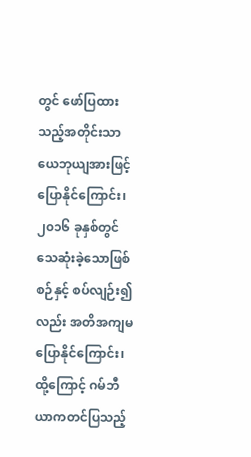တွင် ဖော်ပြထားသည့်အတိုင်းသာ ယေဘုယျအားဖြင့် ပြောနိုင်ကြောင်း၊ ၂၀၁၆ ခုနှစ်တွင် သေဆုံးခဲ့သောဖြစ်စဉ်နှင့် စပ်လျဉ်း၍လည်း အတိအကျမပြောနိုင်ကြောင်း၊ ထို့ကြောင့် ဂမ်ဘီယာကတင်ပြသည့်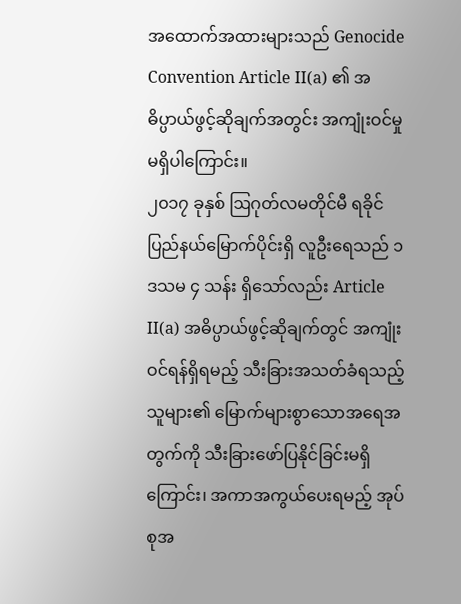အထောက်အထားများသည် Genocide Convention Article II(a) ၏ အဓိပ္ပာယ်ဖွင့်ဆိုချက်အတွင်း အကျုံးဝင်မှုမရှိပါကြောင်း။
၂၀၁၇ ခုနှစ် ဩဂုတ်လမတိုင်မီ ရခိုင်ပြည်နယ်မြောက်ပိုင်းရှိ လူဦးရေသည် ၁ ဒသမ ၄ သန်း ရှိသော်လည်း Article II(a) အဓိပ္ပာယ်ဖွင့်ဆိုချက်တွင် အကျုံးဝင်ရန်ရှိရမည့် သီးခြားအသတ်ခံရသည့်သူများ၏ မြောက်များစွာသောအရေအတွက်ကို သီးခြားဖော်ပြနိုင်ခြင်းမရှိကြောင်း၊ အကာအကွယ်ပေးရမည့် အုပ်စုအ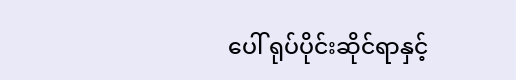ပေါ် ရုပ်ပိုင်းဆိုင်ရာနှင့်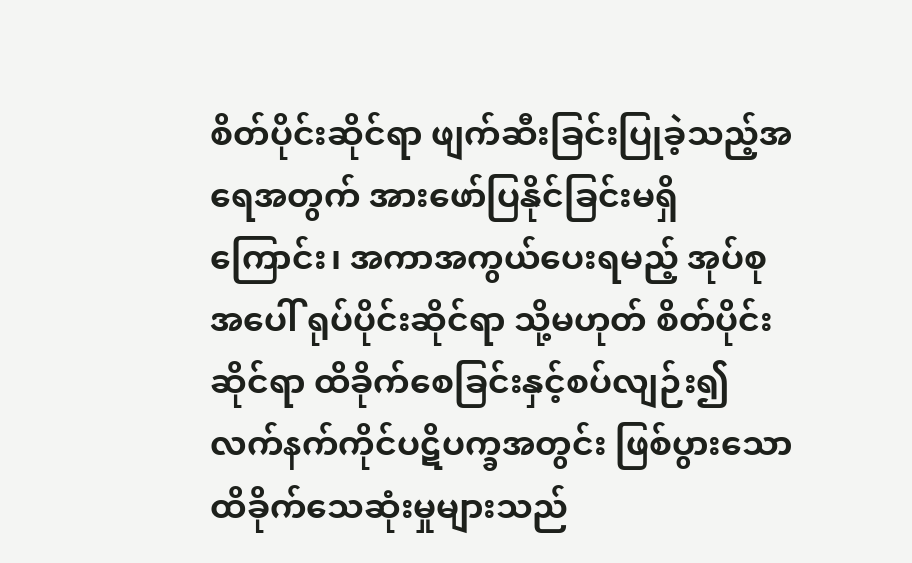စိတ်ပိုင်းဆိုင်ရာ ဖျက်ဆီးခြင်းပြုခဲ့သည့်အရေအတွက် အားဖော်ပြနိုင်ခြင်းမရှိကြောင်း၊ အကာအကွယ်ပေးရမည့် အုပ်စုအပေါ် ရုပ်ပိုင်းဆိုင်ရာ သို့မဟုတ် စိတ်ပိုင်းဆိုင်ရာ ထိခိုက်စေခြင်းနှင့်စပ်လျဉ်း၍ လက်နက်ကိုင်ပဋိပက္ခအတွင်း ဖြစ်ပွားသော ထိခိုက်သေဆုံးမှုများသည်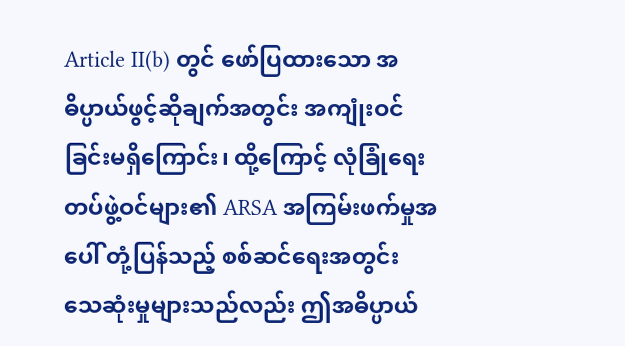Article II(b) တွင် ဖော်ပြထားသော အဓိပ္ပာယ်ဖွင့်ဆိုချက်အတွင်း အကျုံးဝင်ခြင်းမရှိကြောင်း၊ ထို့ကြောင့် လုံခြုံရေးတပ်ဖွဲ့ဝင်များ၏ ARSA အကြမ်းဖက်မှုအပေါ် တုံ့ပြန်သည့် စစ်ဆင်ရေးအတွင်း သေဆုံးမှုများသည်လည်း ဤအဓိပ္ပာယ်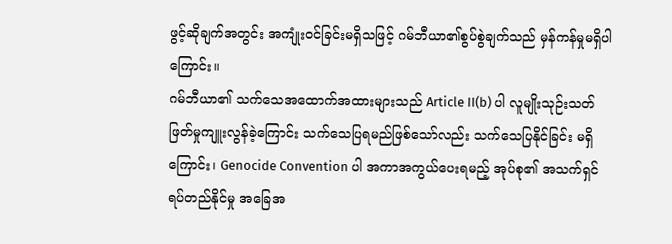ဖွင့်ဆိုချက်အတွင်း အကျုံးဝင်ခြင်းမရှိသဖြင့် ဂမ်ဘီယာ၏စွပ်စွဲချက်သည် မှန်ကန်မှုမရှိပါကြောင်း။
ဂမ်ဘီယာ၏ သက်သေအထောက်အထားများသည် Article II(b) ပါ လူမျိုးသုဉ်းသတ်ဖြတ်မှုကျူးလွန်ခဲ့ကြောင်း သက်သေပြရမည်ဖြစ်သော်လည်း သက်သေပြနိုင်ခြင်း မရှိကြောင်း၊ Genocide Convention ပါ အကာအကွယ်ပေးရမည့် အုပ်စု၏ အသက်ရှင်ရပ်တည်နိုင်မှု အခြေအ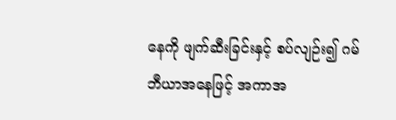နေကို ဖျက်ဆီးခြင်းနှင့် စပ်လျဉ်း၍ ဂမ်ဘီယာအနေဖြင့် အကာအ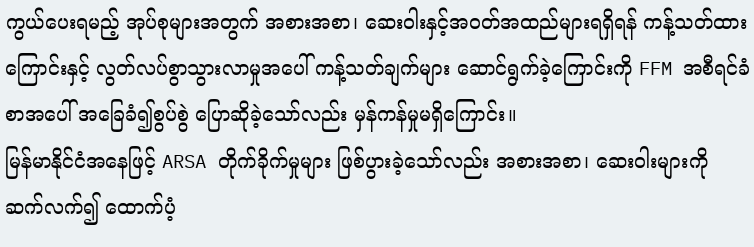ကွယ်ပေးရမည့် အုပ်စုများအတွက် အစားအစာ၊ ဆေးဝါးနှင့်အဝတ်အထည်များရရှိရန် ကန့်သတ်ထားကြောင်းနှင့် လွတ်လပ်စွာသွားလာမှုအပေါ် ကန့်သတ်ချက်များ ဆောင်ရွက်ခဲ့ကြောင်းကို FFM အစီရင်ခံစာအပေါ် အခြေခံ၍စွပ်စွဲ ပြောဆိုခဲ့သော်လည်း မှန်ကန်မှုမရှိကြောင်း။
မြန်မာနိုင်ငံအနေဖြင့် ARSA တိုက်ခိုက်မှုများ ဖြစ်ပွားခဲ့သော်လည်း အစားအစာ၊ ဆေးဝါးများကို ဆက်လက်၍ ထောက်ပံ့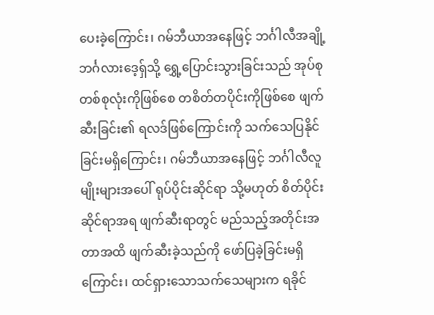ပေးခဲ့ကြောင်း၊ ဂမ်ဘီယာအနေဖြင့် ဘင်္ဂါလီအချို့ဘင်္ဂလားဒေ့ရှ်သို့ ရွှေ့ပြောင်းသွားခြင်းသည် အုပ်စုတစ်စုလုံးကိုဖြစ်စေ တစိတ်တပိုင်းကိုဖြစ်စေ ဖျက်ဆီးခြင်း၏ ရလဒ်ဖြစ်ကြောင်းကို သက်သေပြနိုင်ခြင်းမရှိကြောင်း၊ ဂမ်ဘီယာအနေဖြင့် ဘင်္ဂါလီလူမျိုးများအပေါ် ရုပ်ပိုင်းဆိုင်ရာ သို့မဟုတ် စိတ်ပိုင်းဆိုင်ရာအရ ဖျက်ဆီးရာတွင် မည်သည့်အတိုင်းအတာအထိ ဖျက်ဆီးခဲ့သည်ကို ဖော်ပြခဲ့ခြင်းမရှိကြောင်း၊ ထင်ရှားသောသက်သေများက ရခိုင်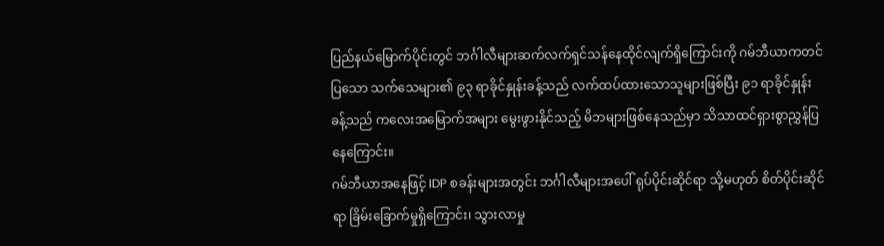ပြည်နယ်မြောက်ပိုင်းတွင် ဘင်္ဂါလီများဆက်လက်ရှင်သန်နေထိုင်လျက်ရှိကြောင်းကို ဂမ်ဘီယာကတင်ပြသော သက်သေများ၏ ၉၃ ရာခိုင်နှုန်းခန့်သည် လက်ထပ်ထားသောသူများဖြစ်ပြီး ၉၁ ရာခိုင်နှုန်းခန့်သည် ကလေးအမြောက်အများ မွေးဖွားနိုင်သည့် မိဘများဖြစ်နေသည်မှာ သိသာထင်ရှားစွာညွှန်ပြနေကြောင်း။
ဂမ်ဘီယာအနေဖြင့် IDP စခန်းများအတွင်း ဘင်္ဂါလီများအပေါ် ရုပ်ပိုင်းဆိုင်ရာ သို့မဟုတ် စိတ်ပိုင်းဆိုင်ရာ ခြိမ်းခြောက်မှုရှိကြောင်း၊ သွားလာမှု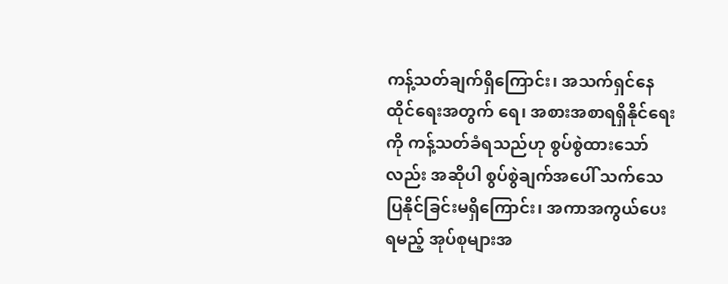ကန့်သတ်ချက်ရှိကြောင်း၊ အသက်ရှင်နေထိုင်ရေးအတွက် ရေ၊ အစားအစာရရှိနိုင်ရေးကို ကန့်သတ်ခံရသည်ဟု စွပ်စွဲထားသော်လည်း အဆိုပါ စွပ်စွဲချက်အပေါ် သက်သေပြနိုင်ခြင်းမရှိကြောင်း၊ အကာအကွယ်ပေးရမည့် အုပ်စုများအ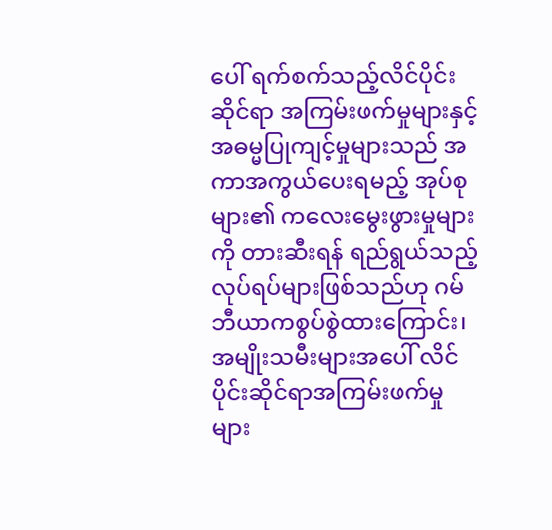ပေါ် ရက်စက်သည့်လိင်ပိုင်းဆိုင်ရာ အကြမ်းဖက်မှုများနှင့် အဓမ္မပြုကျင့်မှုများသည် အကာအကွယ်ပေးရမည့် အုပ်စုများ၏ ကလေးမွေးဖွားမှုများကို တားဆီးရန် ရည်ရွယ်သည့်လုပ်ရပ်များဖြစ်သည်ဟု ဂမ်ဘီယာကစွပ်စွဲထားကြောင်း၊ အမျိုးသမီးများအပေါ် လိင်ပိုင်းဆိုင်ရာအကြမ်းဖက်မှုများ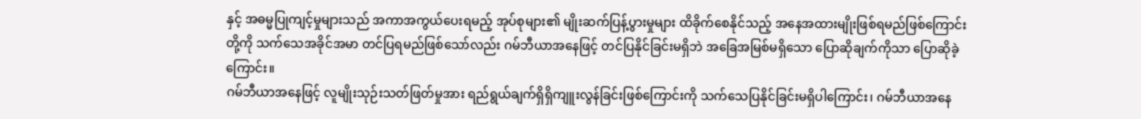နှင့် အဓမ္မပြုကျင့်မှုများသည် အကာအကွယ်ပေးရမည့် အုပ်စုများ၏ မျိုးဆက်ပြန့်ပွားမှုများ ထိခိုက်စေနိုင်သည့် အနေအထားမျိုးဖြစ်ရမည်ဖြစ်ကြောင်းတို့ကို သက်သေအခိုင်အမာ တင်ပြရမည်ဖြစ်သော်လည်း ဂမ်ဘီယာအနေဖြင့် တင်ပြနိုင်ခြင်းမရှိဘဲ အခြေအမြစ်မရှိသော ပြောဆိုချက်ကိုသာ ပြောဆိုခဲ့ကြောင်း။
ဂမ်ဘီယာအနေဖြင့် လူမျိုးသုဉ်းသတ်ဖြတ်မှုအား ရည်ရွယ်ချက်ရှိရှိကျူးလွန်ခြင်းဖြစ်ကြောင်းကို သက်သေပြနိုင်ခြင်းမရှိပါကြောင်း၊ ဂမ်ဘီယာအနေ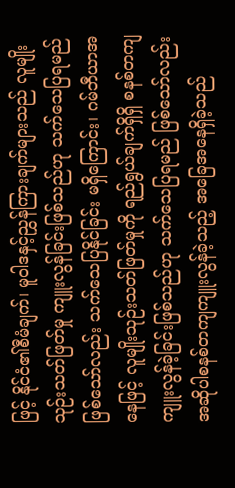ဖြင့် နိုင်ငံ၏စီမံချက်၊ မူဝါဒနှင့်ညွှန်ကြားချက်များသည် လူမျိုးသုဉ်းသတ်ဖြတ်မှု ကျူးလွန်ခြင်းဖြစ်သည်ဟု သက်သေပြရမည်ဖြစ်သော်လည်း သက်သေပြနိုင်ခြင်း မရှိကြောင်း၊ ဂမ်ဘီယာအနေဖြင့် လူမျိုးသုဉ်းသတ်ဖြတ်မှုကို ရည်ရွယ်ချက်ရှိရှိ စနစ်တကျကျူးလွန်ခဲ့ခြင်းဖြစ်သည်ဟု သက်သေပြရမည် ဖြစ်သော်လည်း အဆိုပါစနစ်တကျကျူးလွန်ခဲ့သည့် အခြေအနေရှိခဲ့သည်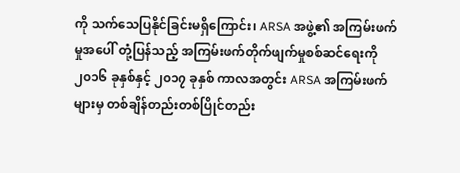ကို သက်သေပြနိုင်ခြင်းမရှိကြောင်း၊ ARSA အဖွဲ့၏ အကြမ်းဖက်မှုအပေါ် တုံ့ပြန်သည့် အကြမ်းဖက်တိုက်ဖျက်မှုစစ်ဆင်ရေးကို ၂၀၁၆ ခုနှစ်နှင့် ၂၀၁၇ ခုနှစ် ကာလအတွင်း ARSA အကြမ်းဖက်များမှ တစ်ချိန်တည်းတစ်ပြိုင်တည်း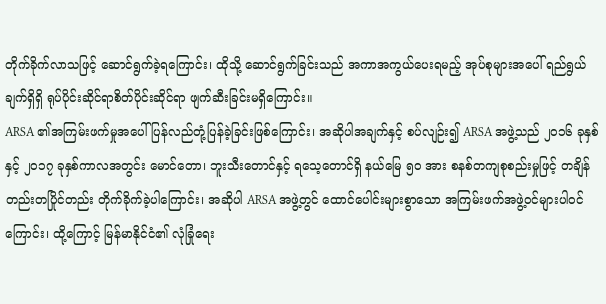တိုက်ခိုက်လာသဖြင့် ဆောင်ရွက်ခဲ့ရကြောင်း၊ ထိုသို့ ဆောင်ရွက်ခြင်းသည် အကာအကွယ်ပေးရမည့် အုပ်စုများအပေါ် ရည်ရွယ်ချက်ရှိရှိ ရုပ်ပိုင်းဆိုင်ရာစိတ်ပိုင်းဆိုင်ရာ ဖျက်ဆီးခြင်းမရှိကြောင်း။
ARSA ၏အကြမ်းဖက်မှုအပေါ် ပြန်လည်တုံ့ပြန်ခဲ့ခြင်းဖြစ်ကြောင်း၊ အဆိုပါအချက်နှင့် စပ်လျဉ်း၍ ARSA အဖွဲ့သည် ၂၀၁၆ ခုနှစ်နှင့် ၂၀၁၇ ခုနှစ်ကာလအတွင်း မောင်တော၊ ဘူးသီးတောင်နှင့် ရသေ့တောင်ရှိ နယ်မြေ ၅၀ အား စနစ်တကျစုစည်းမှုဖြင့် တချိန်တည်းတပြိုင်တည်း တိုက်ခိုက်ခဲ့ပါကြောင်း၊ အဆိုပါ ARSA အဖွဲ့တွင် ထောင်ပေါင်းများစွာသော အကြမ်းဖက်အဖွဲ့ဝင်များပါဝင်ကြောင်း၊ ထို့ကြောင့် မြန်မာနိုင်ငံ၏ လုံခြုံရေး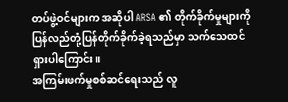တပ်ဖွဲ့ဝင်များက အဆိုပါ ARSA ၏ တိုက်ခိုက်မှုများကို ပြန်လည်တုံ့ပြန်တိုက်ခိုက်ခဲ့ရသည်မှာ သက်သေထင်ရှားပါကြောင်း။
အကြမ်းဖက်မှုစစ်ဆင်ရေးသည် လူ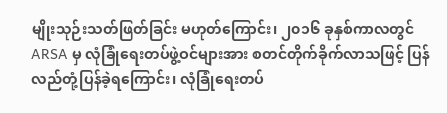မျိုးသုဉ်းသတ်ဖြတ်ခြင်း မဟုတ်ကြောင်း၊ ၂၀၁၆ ခုနှစ်ကာလတွင် ARSA မှ လုံခြုံရေးတပ်ဖွဲ့ဝင်များအား စတင်တိုက်ခိုက်လာသဖြင့် ပြန်လည်တုံ့ပြန်ခဲ့ရကြောင်း၊ လုံခြုံရေးတပ်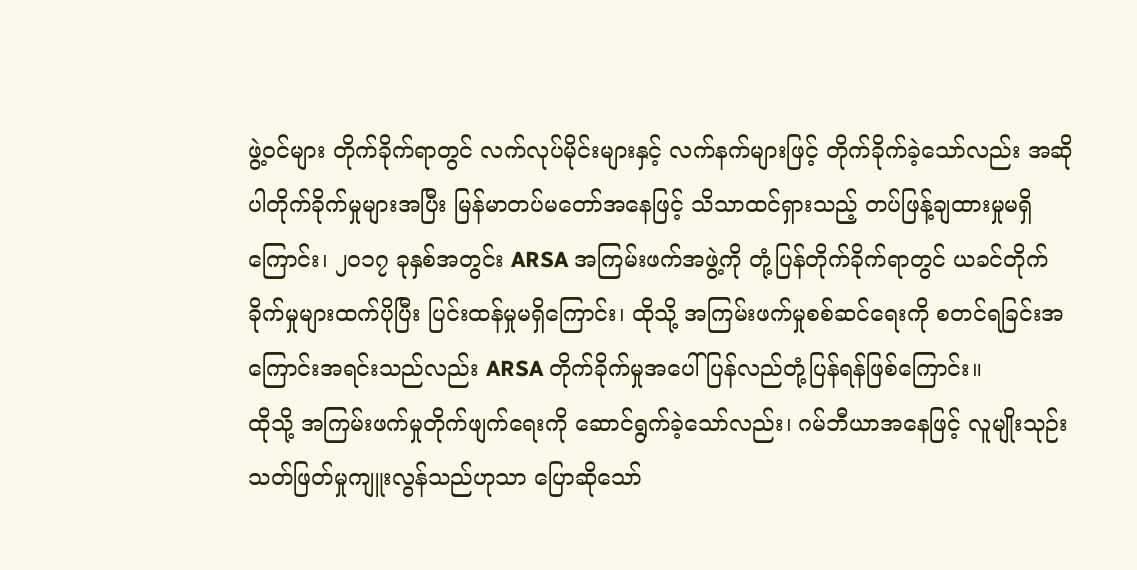ဖွဲ့ဝင်များ တိုက်ခိုက်ရာတွင် လက်လုပ်မိုင်းများနှင့် လက်နက်များဖြင့် တိုက်ခိုက်ခဲ့သော်လည်း အဆိုပါတိုက်ခိုက်မှုများအပြီး မြန်မာတပ်မတော်အနေဖြင့် သိသာထင်ရှားသည့် တပ်ဖြန့်ချထားမှုမရှိကြောင်း၊ ၂၀၁၇ ခုနှစ်အတွင်း ARSA အကြမ်းဖက်အဖွဲ့ကို တုံ့ပြန်တိုက်ခိုက်ရာတွင် ယခင်တိုက်ခိုက်မှုများထက်ပိုပြီး ပြင်းထန်မှုမရှိကြောင်း၊ ထိုသို့ အကြမ်းဖက်မှုစစ်ဆင်ရေးကို စတင်ရခြင်းအကြောင်းအရင်းသည်လည်း ARSA တိုက်ခိုက်မှုအပေါ် ပြန်လည်တုံ့ပြန်ရန်ဖြစ်ကြောင်း။
ထိုသို့ အကြမ်းဖက်မှုတိုက်ဖျက်ရေးကို ဆောင်ရွက်ခဲ့သော်လည်း၊ ဂမ်ဘီယာအနေဖြင့် လူမျိုးသုဉ်းသတ်ဖြတ်မှုကျူးလွန်သည်ဟုသာ ပြောဆိုသော်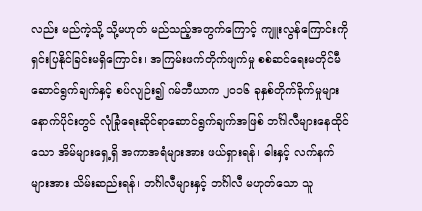လည်း မည်ကဲ့သို့ သို့မဟုတ် မည်သည့်အတွက်ကြောင့် ကျူးလွန်ကြောင်းကို ရှင်းပြနိုင်ခြင်းမရှိကြောင်း၊ အကြမ်းဖက်တိုက်ဖျက်မှု စစ်ဆင်ရေးမတိုင်မီဆောင်ရွက်ချက်နှင့် စပ်လျဉ်း၍ ဂမ်ဘီယာက ၂၀၁၆ ခုနှစ်တိုက်ခိုက်မှုများ နောက်ပိုင်းတွင် လုံခြုံရေးဆိုင်ရာဆောင်ရွက်ချက်အဖြစ် ဘင်္ဂါလီများနေထိုင်သော အိမ်များရှေ့ရှိ အကာအရံများအား ဖယ်ရှားရန်၊ ဓါးနှင့် လက်နက်များအား သိမ်းဆည်းရန်၊ ဘင်္ဂါလီများနှင့် ဘင်္ဂါလီ မဟုတ်သော သူ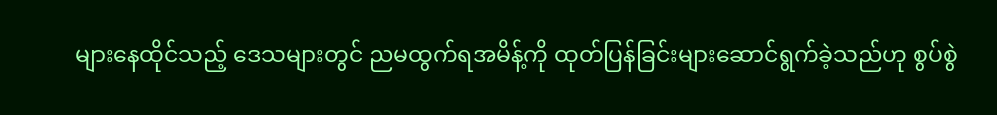များနေထိုင်သည့် ဒေသများတွင် ညမထွက်ရအမိန့်ကို ထုတ်ပြန်ခြင်းများဆောင်ရွက်ခဲ့သည်ဟု စွပ်စွဲ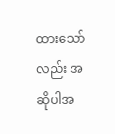ထားသော်လည်း အဆိုပါအ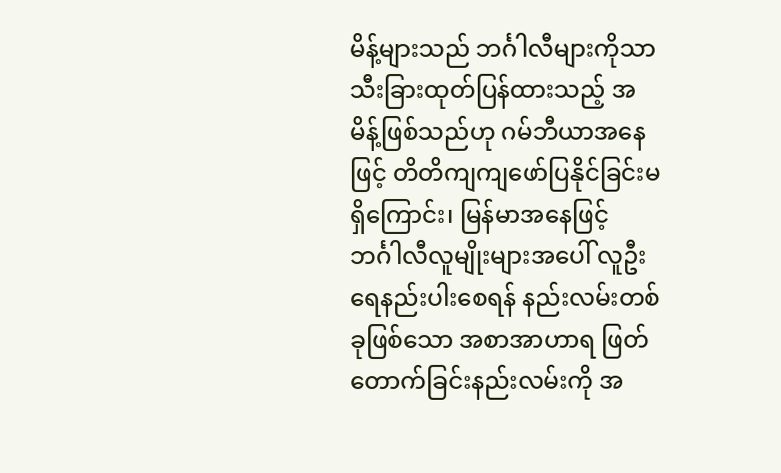မိန့်များသည် ဘင်္ဂါလီများကိုသာ သီးခြားထုတ်ပြန်ထားသည့် အမိန့်ဖြစ်သည်ဟု ဂမ်ဘီယာအနေဖြင့် တိတိကျကျဖော်ပြနိုင်ခြင်းမရှိကြောင်း၊ မြန်မာအနေဖြင့် ဘင်္ဂါလီလူမျိုးများအပေါ် လူဦးရေနည်းပါးစေရန် နည်းလမ်းတစ်ခုဖြစ်သော အစာအာဟာရ ဖြတ်တောက်ခြင်းနည်းလမ်းကို အ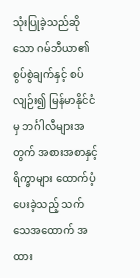သုံးပြုခဲ့သည်ဆိုသော ဂမ်ဘီယာ၏စွပ်စွဲချက်နှင့် စပ်လျဉ်း၍ မြန်မာနိုင်ငံမှ ဘင်္ဂါလီများအတွက် အစားအစာနှင့်ရိက္ခာများ ထောက်ပံ့ပေးခဲ့သည့် သက်သေအထောက် အထား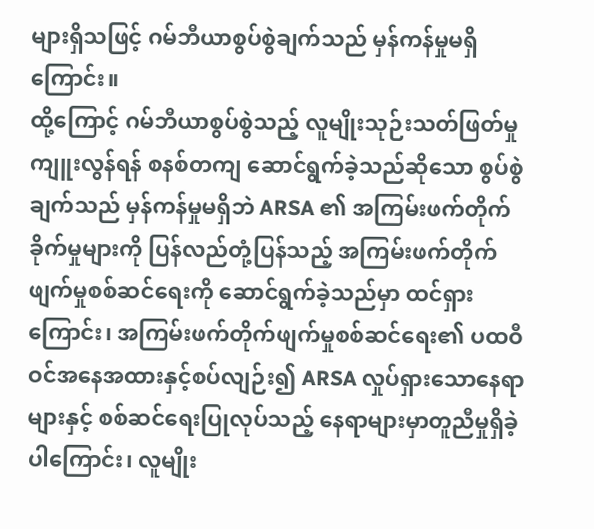များရှိသဖြင့် ဂမ်ဘီယာစွပ်စွဲချက်သည် မှန်ကန်မှုမရှိကြောင်း။
ထို့ကြောင့် ဂမ်ဘီယာစွပ်စွဲသည့် လူမျိုးသုဉ်းသတ်ဖြတ်မှုကျူးလွန်ရန် စနစ်တကျ ဆောင်ရွက်ခဲ့သည်ဆိုသော စွပ်စွဲချက်သည် မှန်ကန်မှုမရှိဘဲ ARSA ၏ အကြမ်းဖက်တိုက်ခိုက်မှုများကို ပြန်လည်တုံ့ပြန်သည့် အကြမ်းဖက်တိုက်ဖျက်မှုစစ်ဆင်ရေးကို ဆောင်ရွက်ခဲ့သည်မှာ ထင်ရှားကြောင်း၊ အကြမ်းဖက်တိုက်ဖျက်မှုစစ်ဆင်ရေး၏ ပထဝီဝင်အနေအထားနှင့်စပ်လျဉ်း၍ ARSA လှုပ်ရှားသောနေရာများနှင့် စစ်ဆင်ရေးပြုလုပ်သည့် နေရာများမှာတူညီမှုရှိခဲ့ပါကြောင်း၊ လူမျိုး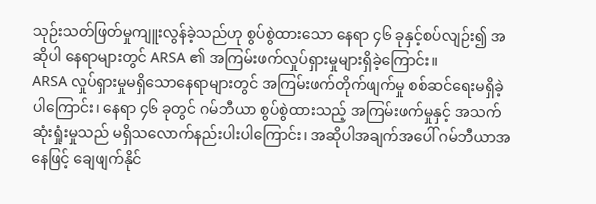သုဉ်းသတ်ဖြတ်မှုကျူးလွန်ခဲ့သည်ဟု စွပ်စွဲထားသော နေရာ ၄၆ ခုနှင့်စပ်လျဉ်း၍ အဆိုပါ နေရာများတွင် ARSA ၏ အကြမ်းဖက်လှုပ်ရှားမှုများရှိခဲ့ကြောင်း။
ARSA လှုပ်ရှားမှုမရှိသောနေရာများတွင် အကြမ်းဖက်တိုက်ဖျက်မှု စစ်ဆင်ရေးမရှိခဲ့ပါကြောင်း၊ နေရာ ၄၆ ခုတွင် ဂမ်ဘီယာ စွပ်စွဲထားသည့် အကြမ်းဖက်မှုနှင့် အသက်ဆုံးရှုံးမှုသည် မရှိသလောက်နည်းပါးပါကြောင်း၊ အဆိုပါအချက်အပေါ် ဂမ်ဘီယာအနေဖြင့် ချေဖျက်နိုင်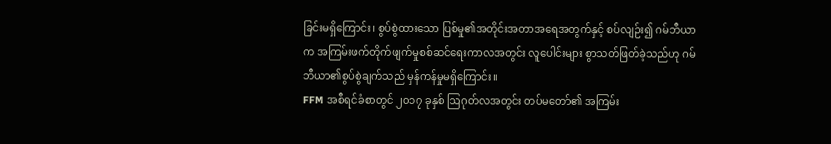ခြင်းမရှိကြောင်း၊ စွပ်စွဲထားသော ပြစ်မှု၏အတိုင်းအတာအရေအတွက်နှင့် စပ်လျဉ်း၍ ဂမ်ဘီယာက အကြမ်းဖက်တိုက်ဖျက်မှုစစ်ဆင်ရေးကာလအတွင်း လူပေါင်းများ စွာသတ်ဖြတ်ခဲ့သည်ဟု ဂမ်ဘီယာ၏စွပ်စွဲချက်သည် မှန်ကန်မှုမရှိကြောင်း။
FFM အစီရင်ခံစာတွင် ၂၀၁၇ ခုနှစ် ဩဂုတ်လအတွင်း တပ်မတော်၏ အကြမ်း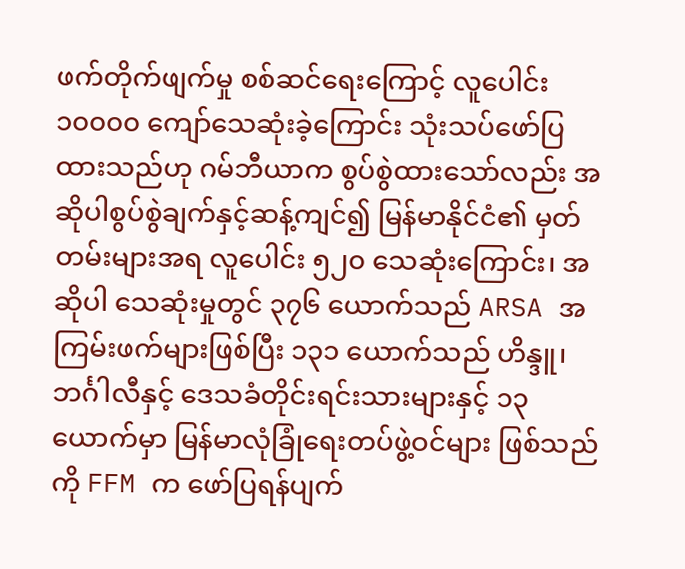ဖက်တိုက်ဖျက်မှု စစ်ဆင်ရေးကြောင့် လူပေါင်း ၁၀၀၀၀ ကျော်သေဆုံးခဲ့ကြောင်း သုံးသပ်ဖော်ပြထားသည်ဟု ဂမ်ဘီယာက စွပ်စွဲထားသော်လည်း အဆိုပါစွပ်စွဲချက်နှင့်ဆန့်ကျင်၍ မြန်မာနိုင်ငံ၏ မှတ်တမ်းများအရ လူပေါင်း ၅၂၀ သေဆုံးကြောင်း၊ အဆိုပါ သေဆုံးမှုတွင် ၃၇၆ ယောက်သည် ARSA အကြမ်းဖက်များဖြစ်ပြီး ၁၃၁ ယောက်သည် ဟိန္ဒူ၊ ဘင်္ဂါလီနှင့် ဒေသခံတိုင်းရင်းသားများနှင့် ၁၃ ယောက်မှာ မြန်မာလုံခြုံရေးတပ်ဖွဲ့ဝင်များ ဖြစ်သည်ကို FFM က ဖော်ပြရန်ပျက်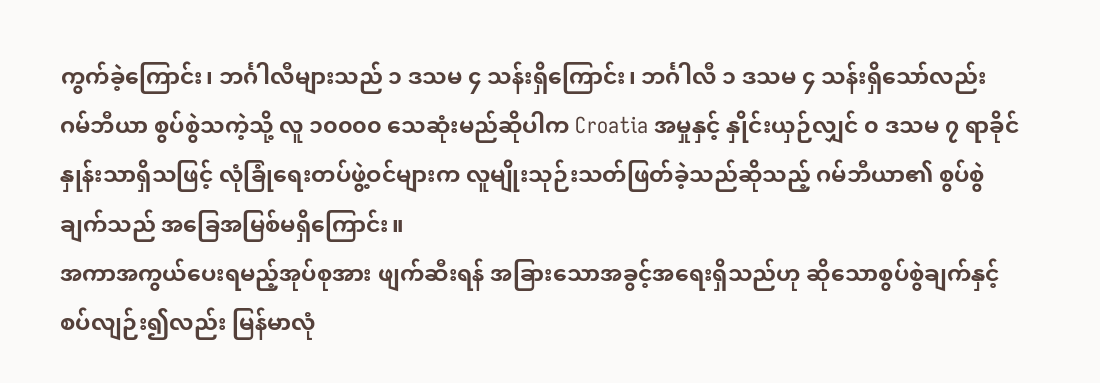ကွက်ခဲ့ကြောင်း၊ ဘင်္ဂါလီများသည် ၁ ဒသမ ၄ သန်းရှိကြောင်း၊ ဘင်္ဂါလီ ၁ ဒသမ ၄ သန်းရှိသော်လည်း ဂမ်ဘီယာ စွပ်စွဲသကဲ့သို့ လူ ၁၀၀၀၀ သေဆုံးမည်ဆိုပါက Croatia အမှုနှင့် နှိုင်းယှဉ်လျှင် ၀ ဒသမ ၇ ရာခိုင်နှုန်းသာရှိသဖြင့် လုံခြုံရေးတပ်ဖွဲ့ဝင်များက လူမျိုးသုဉ်းသတ်ဖြတ်ခဲ့သည်ဆိုသည့် ဂမ်ဘီယာ၏ စွပ်စွဲချက်သည် အခြေအမြစ်မရှိကြောင်း။
အကာအကွယ်ပေးရမည့်အုပ်စုအား ဖျက်ဆီးရန် အခြားသောအခွင့်အရေးရှိသည်ဟု ဆိုသောစွပ်စွဲချက်နှင့် စပ်လျဉ်း၍လည်း မြန်မာလုံ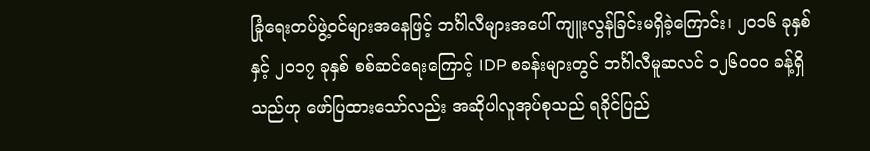ခြုံရေးတပ်ဖွဲ့ဝင်များအနေဖြင့် ဘင်္ဂါလီများအပေါ် ကျူးလွန်ခြင်းမရှိခဲ့ကြောင်း၊ ၂၀၁၆ ခုနှစ်နှင့် ၂၀၁၇ ခုနှစ် စစ်ဆင်ရေးကြောင့် IDP စခန်းများတွင် ဘင်္ဂါလီမူဆလင် ၁၂၆၀၀၀ ခန့်ရှိသည်ဟု ဖော်ပြထားသော်လည်း အဆိုပါလူအုပ်စုသည် ရခိုင်ပြည်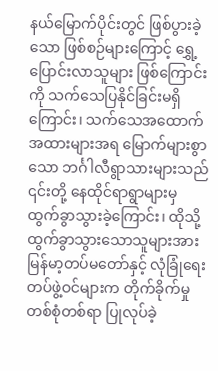နယ်မြောက်ပိုင်းတွင် ဖြစ်ပွားခဲ့သော ဖြစ်စဉ်များကြောင့် ရွှေ့ပြောင်းလာသူများ ဖြစ်ကြောင်းကို သက်သေပြနိုင်ခြင်းမရှိကြောင်း၊ သက်သေအထောက်အထားများအရ မြောက်များစွာသော ဘင်္ဂါလီရွာသားများသည် ၎င်းတို့ နေထိုင်ရာရွာများမှ ထွက်ခွာသွားခဲ့ကြောင်း၊ ထိုသို့ ထွက်ခွာသွားသောသူများအား မြန်မာ့တပ်မတော်နှင့် လုံခြုံရေးတပ်ဖွဲ့ဝင်များက တိုက်ခိုက်မှုတစ်စုံတစ်ရာ ပြုလုပ်ခဲ့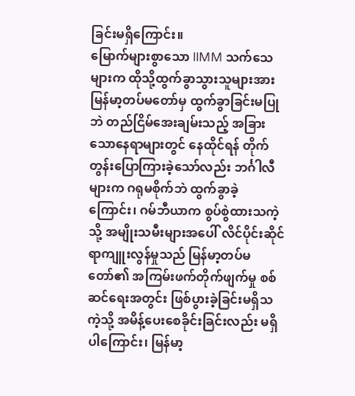ခြင်းမရှိကြောင်း။
မြောက်များစွာသော IIMM သက်သေများက ထိုသို့ထွက်ခွာသွားသူများအား မြန်မာ့တပ်မတော်မှ ထွက်ခွာခြင်းမပြုဘဲ တည်ငြိမ်အေးချမ်းသည့် အခြားသောနေရာများတွင် နေထိုင်ရန် တိုက်တွန်းပြောကြားခဲ့သော်လည်း ဘင်္ဂါလီများက ဂရုမစိုက်ဘဲ ထွက်ခွာခဲ့ကြောင်း၊ ဂမ်ဘီယာက စွပ်စွဲထားသကဲ့သို့ အမျိုးသမီးများအပေါ် လိင်ပိုင်းဆိုင်ရာကျူးလွန်မှုသည် မြန်မာ့တပ်မတော်၏ အကြမ်းဖက်တိုက်ဖျက်မှု စစ်ဆင်ရေးအတွင်း ဖြစ်ပွားခဲ့ခြင်းမရှိသကဲ့သို့ အမိန့်ပေးစေခိုင်းခြင်းလည်း မရှိပါကြောင်း၊ မြန်မာ့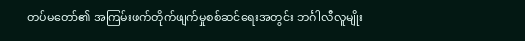တပ်မတော်၏ အကြမ်းဖက်တိုက်ဖျက်မှုစစ်ဆင်ရေးအတွင်း ဘင်္ဂါလီလူမျိုး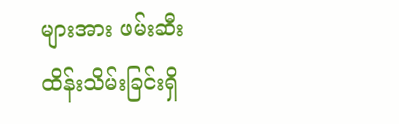များအား ဖမ်းဆီးထိန်းသိမ်းခြင်းရှိ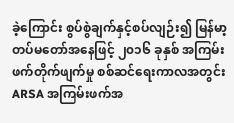ခဲ့ကြောင်း စွပ်စွဲချက်နှင့်စပ်လျဉ်း၍ မြန်မာ့တပ်မတော်အနေဖြင့် ၂၀၁၆ ခုနှစ် အကြမ်းဖက်တိုက်ဖျက်မှု စစ်ဆင်ရေးကာလအတွင်း ARSA အကြမ်းဖက်အ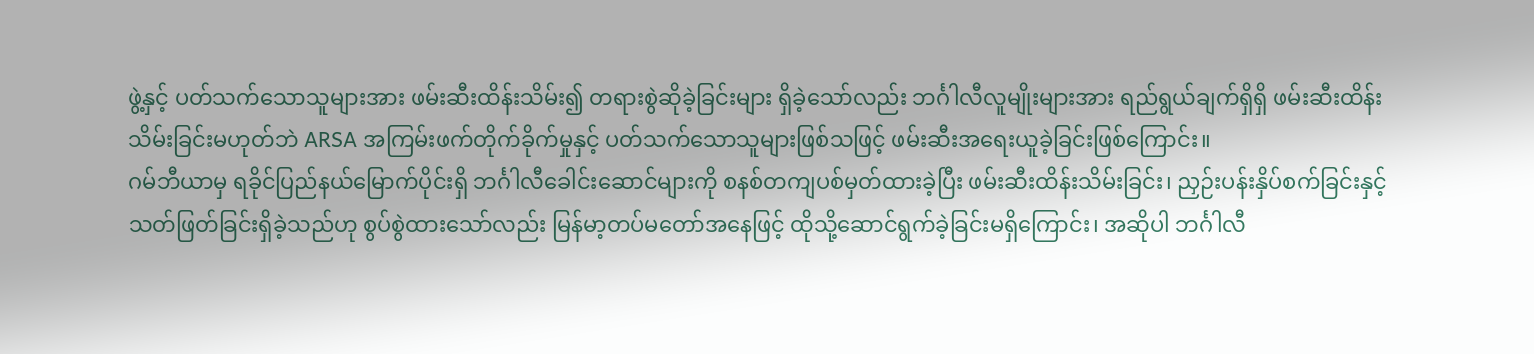ဖွဲ့နှင့် ပတ်သက်သောသူများအား ဖမ်းဆီးထိန်းသိမ်း၍ တရားစွဲဆိုခဲ့ခြင်းများ ရှိခဲ့သော်လည်း ဘင်္ဂါလီလူမျိုးများအား ရည်ရွယ်ချက်ရှိရှိ ဖမ်းဆီးထိန်းသိမ်းခြင်းမဟုတ်ဘဲ ARSA အကြမ်းဖက်တိုက်ခိုက်မှုနှင့် ပတ်သက်သောသူများဖြစ်သဖြင့် ဖမ်းဆီးအရေးယူခဲ့ခြင်းဖြစ်ကြောင်း။
ဂမ်ဘီယာမှ ရခိုင်ပြည်နယ်မြောက်ပိုင်းရှိ ဘင်္ဂါလီခေါင်းဆောင်များကို စနစ်တကျပစ်မှတ်ထားခဲ့ပြီး ဖမ်းဆီးထိန်းသိမ်းခြင်း၊ ညှဉ်းပန်းနှိပ်စက်ခြင်းနှင့် သတ်ဖြတ်ခြင်းရှိခဲ့သည်ဟု စွပ်စွဲထားသော်လည်း မြန်မာ့တပ်မတော်အနေဖြင့် ထိုသို့ဆောင်ရွက်ခဲ့ခြင်းမရှိကြောင်း၊ အဆိုပါ ဘင်္ဂါလီ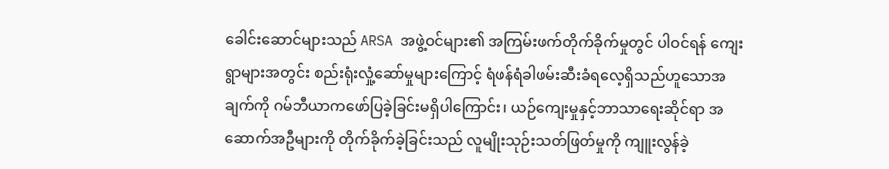ခေါင်းဆောင်များသည် ARSA အဖွဲ့ဝင်များ၏ အကြမ်းဖက်တိုက်ခိုက်မှုတွင် ပါဝင်ရန် ကျေးရွာများအတွင်း စည်းရုံးလှုံ့ဆော်မှုများကြောင့် ရံဖန်ရံခါဖမ်းဆီးခံရလေ့ရှိသည်ဟူသောအချက်ကို ဂမ်ဘီယာကဖော်ပြခဲ့ခြင်းမရှိပါကြောင်း၊ ယဉ်ကျေးမှုနှင့်ဘာသာရေးဆိုင်ရာ အဆောက်အဦများကို တိုက်ခိုက်ခဲ့ခြင်းသည် လူမျိုးသုဉ်းသတ်ဖြတ်မှုကို ကျူးလွန်ခဲ့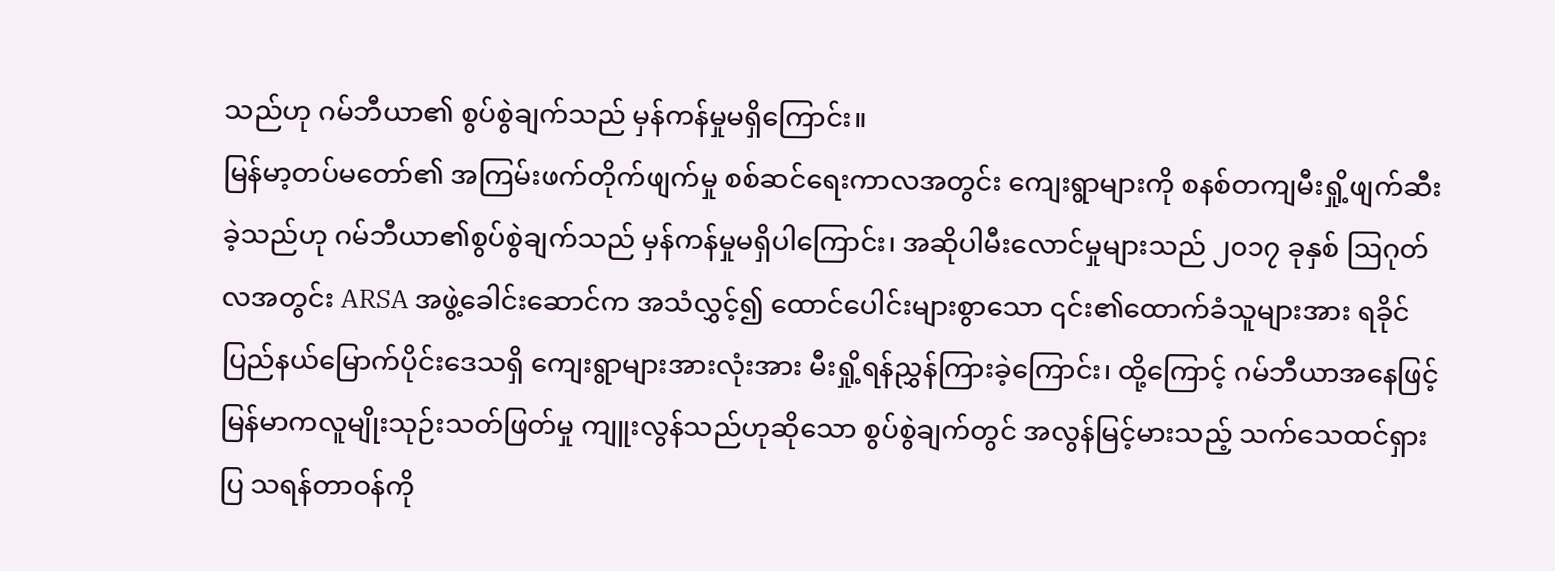သည်ဟု ဂမ်ဘီယာ၏ စွပ်စွဲချက်သည် မှန်ကန်မှုမရှိကြောင်း။
မြန်မာ့တပ်မတော်၏ အကြမ်းဖက်တိုက်ဖျက်မှု စစ်ဆင်ရေးကာလအတွင်း ကျေးရွာများကို စနစ်တကျမီးရှို့ဖျက်ဆီးခဲ့သည်ဟု ဂမ်ဘီယာ၏စွပ်စွဲချက်သည် မှန်ကန်မှုမရှိပါကြောင်း၊ အဆိုပါမီးလောင်မှုများသည် ၂၀၁၇ ခုနှစ် ဩဂုတ်လအတွင်း ARSA အဖွဲ့ခေါင်းဆောင်က အသံလွှင့်၍ ထောင်ပေါင်းများစွာသော ၎င်း၏ထောက်ခံသူများအား ရခိုင်ပြည်နယ်မြောက်ပိုင်းဒေသရှိ ကျေးရွာများအားလုံးအား မီးရှို့ရန်ညွှန်ကြားခဲ့ကြောင်း၊ ထို့ကြောင့် ဂမ်ဘီယာအနေဖြင့် မြန်မာကလူမျိုးသုဉ်းသတ်ဖြတ်မှု ကျူးလွန်သည်ဟုဆိုသော စွပ်စွဲချက်တွင် အလွန်မြင့်မားသည့် သက်သေထင်ရှားပြ သရန်တာဝန်ကို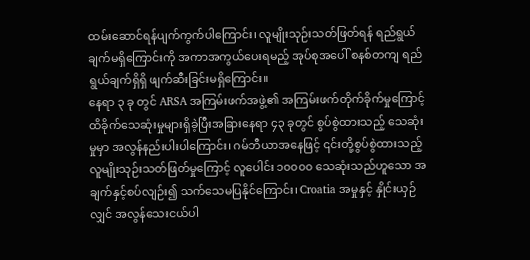ထမ်းဆောင်ရန်ပျက်ကွက်ပါကြောင်း၊ လူမျိုးသုဉ်းသတ်ဖြတ်ရန် ရည်ရွယ်ချက်မရှိကြောင်းကို အကာအကွယ်ပေးရမည့် အုပ်စုအပေါ် စနစ်တကျ ရည်ရွယ်ချက်ရှိရှိ ဖျက်ဆီးခြင်းမရှိကြောင်း။
နေရာ ၃ ခု တွင် ARSA အကြမ်းဖက်အဖွဲ့၏ အကြမ်းဖက်တိုက်ခိုက်မှုကြောင့် ထိခိုက်သေဆုံးမှုများရှိခဲ့ပြီးအခြားနေရာ ၄၃ ခုတွင် စွပ်စွဲထားသည့် သေဆုံးမှုမှာ အလွန်နည်းပါးပါကြောင်း၊ ဂမ်ဘီယာအနေဖြင့် ၎င်းတို့စွပ်စွဲထားသည့် လူမျိုးသုဉ်းသတ်ဖြတ်မှုကြောင့် လူပေါင်း ၁၀၀၀၀ သေဆုံးသည်ဟူသော အချက်နှင့်စပ်လျဉ်း၍ သက်သေမပြနိုင်ကြောင်း၊ Croatia အမှုနှင့် နှိုင်းယှဉ်လျှင် အလွန်သေးငယ်ပါ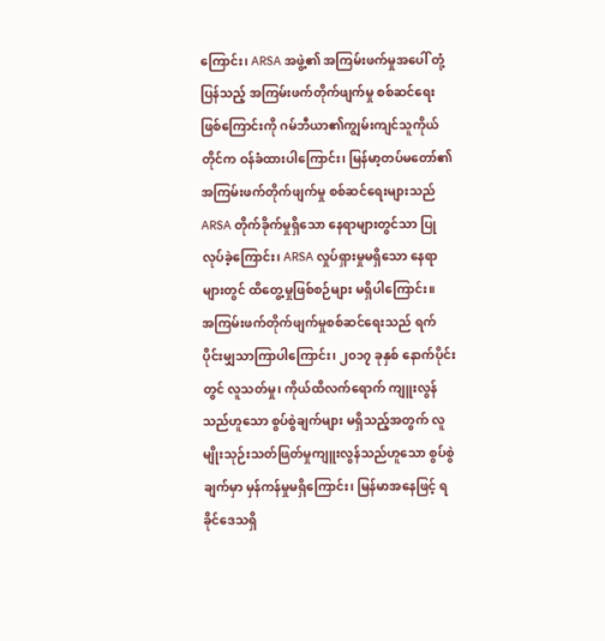ကြောင်း၊ ARSA အဖွဲ့၏ အကြမ်းဖက်မှုအပေါ် တုံ့ပြန်သည့် အကြမ်းဖက်တိုက်ဖျက်မှု စစ်ဆင်ရေးဖြစ်ကြောင်းကို ဂမ်ဘီယာ၏ကျွမ်းကျင်သူကိုယ်တိုင်က ဝန်ခံထားပါကြောင်း၊ မြန်မာ့တပ်မတော်၏ အကြမ်းဖက်တိုက်ဖျက်မှု စစ်ဆင်ရေးများသည် ARSA တိုက်ခိုက်မှုရှိသော နေရာများတွင်သာ ပြုလုပ်ခဲ့ကြောင်း၊ ARSA လှုပ်ရှားမှုမရှိသော နေရာများတွင် ထိတွေ့မှုဖြစ်စဉ်များ မရှိပါကြောင်း။
အကြမ်းဖက်တိုက်ဖျက်မှုစစ်ဆင်ရေးသည် ရက်ပိုင်းမျှသာကြာပါကြောင်း၊ ၂၀၁၇ ခုနှစ် နောက်ပိုင်းတွင် လူသတ်မှု၊ ကိုယ်ထိလက်ရောက် ကျူးလွန်သည်ဟူသော စွပ်စွဲချက်များ မရှိသည့်အတွက် လူမျိုးသုဉ်းသတ်ဖြတ်မှုကျူးလွန်သည်ဟူသော စွပ်စွဲချက်မှာ မှန်ကန်မှုမရှိကြောင်း၊ မြန်မာအနေဖြင့် ရခိုင်ဒေသရှိ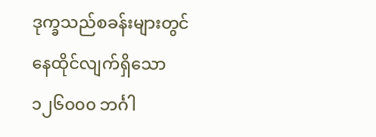ဒုက္ခသည်စခန်းများတွင် နေထိုင်လျက်ရှိသော ၁၂၆၀၀၀ ဘင်္ဂါ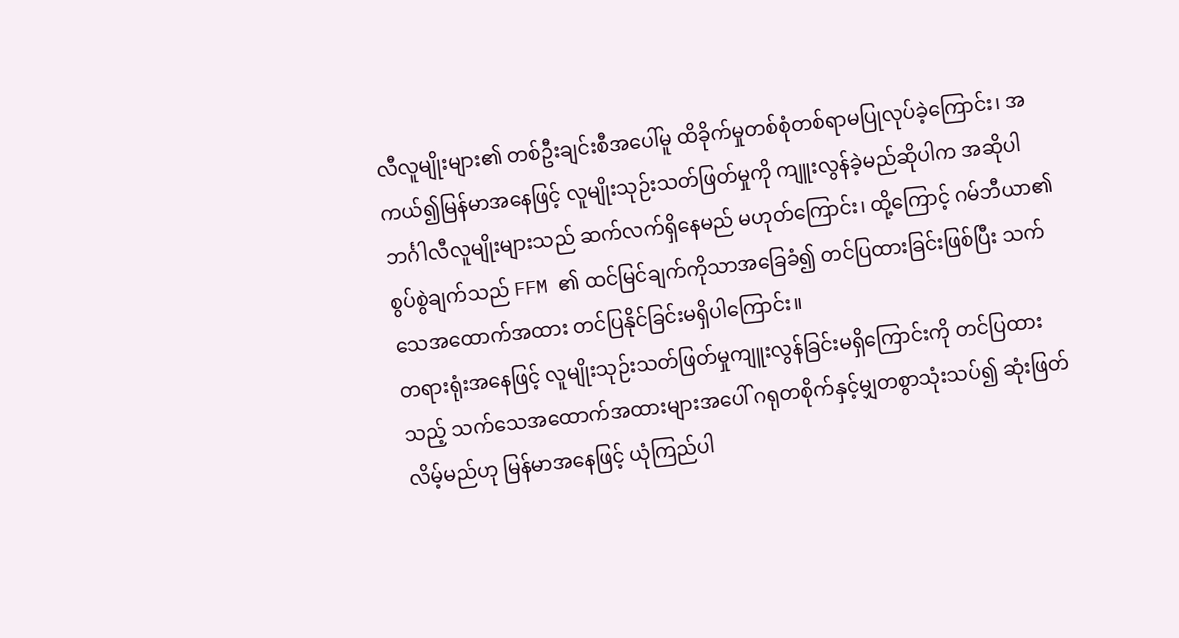လီလူမျိုးများ၏ တစ်ဦးချင်းစီအပေါ်မူ ထိခိုက်မှုတစ်စုံတစ်ရာမပြုလုပ်ခဲ့ကြောင်း၊ အကယ်၍မြန်မာအနေဖြင့် လူမျိုးသုဉ်းသတ်ဖြတ်မှုကို ကျူးလွန်ခဲ့မည်ဆိုပါက အဆိုပါဘင်္ဂါလီလူမျိုးများသည် ဆက်လက်ရှိနေမည် မဟုတ်ကြောင်း၊ ထို့ကြောင့် ဂမ်ဘီယာ၏ စွပ်စွဲချက်သည် FFM ၏ ထင်မြင်ချက်ကိုသာအခြေခံ၍ တင်ပြထားခြင်းဖြစ်ပြီး သက်သေအထောက်အထား တင်ပြနိုင်ခြင်းမရှိပါကြောင်း။
တရားရုံးအနေဖြင့် လူမျိုးသုဉ်းသတ်ဖြတ်မှုကျူးလွန်ခြင်းမရှိကြောင်းကို တင်ပြထားသည့် သက်သေအထောက်အထားများအပေါ် ဂရုတစိုက်နှင့်မျှတစွာသုံးသပ်၍ ဆုံးဖြတ်လိမ့်မည်ဟု မြန်မာအနေဖြင့် ယုံကြည်ပါ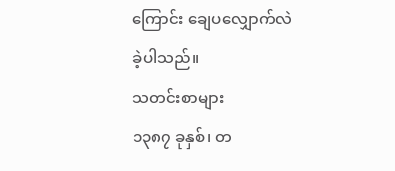ကြောင်း ချေပလျှောက်လဲခဲ့ပါသည်။
သတင်းစာများ
၁၃၈၇ ခုနှစ်၊ တ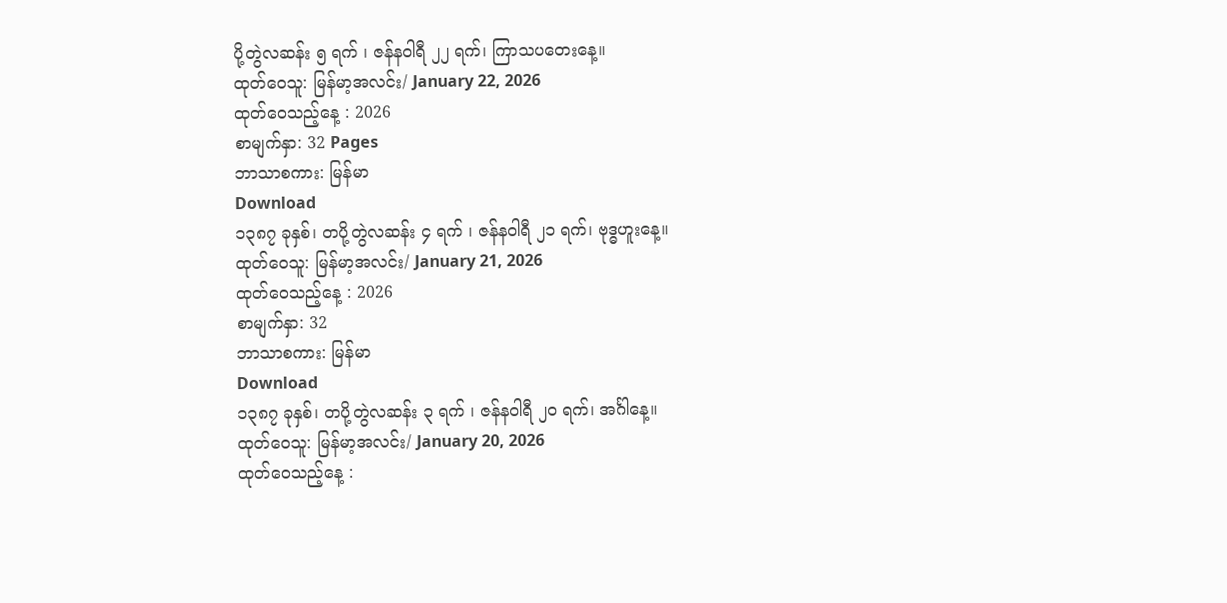ပို့တွဲလဆန်း ၅ ရက် ၊ ဇန်နဝါရီ ၂၂ ရက်၊ ကြာသပတေးနေ့။
ထုတ်ဝေသူ: မြန်မာ့အလင်း/ January 22, 2026
ထုတ်ဝေသည့်နေ့ : 2026
စာမျက်နှာ: 32 Pages
ဘာသာစကား: မြန်မာ
Download
၁၃၈၇ ခုနှစ်၊ တပို့တွဲလဆန်း ၄ ရက် ၊ ဇန်နဝါရီ ၂၁ ရက်၊ ဗုဒ္ဓဟူးနေ့။
ထုတ်ဝေသူ: မြန်မာ့အလင်း/ January 21, 2026
ထုတ်ဝေသည့်နေ့ : 2026
စာမျက်နှာ: 32
ဘာသာစကား: မြန်မာ
Download
၁၃၈၇ ခုနှစ်၊ တပို့တွဲလဆန်း ၃ ရက် ၊ ဇန်နဝါရီ ၂၀ ရက်၊ အင်္ဂါနေ့။
ထုတ်ဝေသူ: မြန်မာ့အလင်း/ January 20, 2026
ထုတ်ဝေသည့်နေ့ :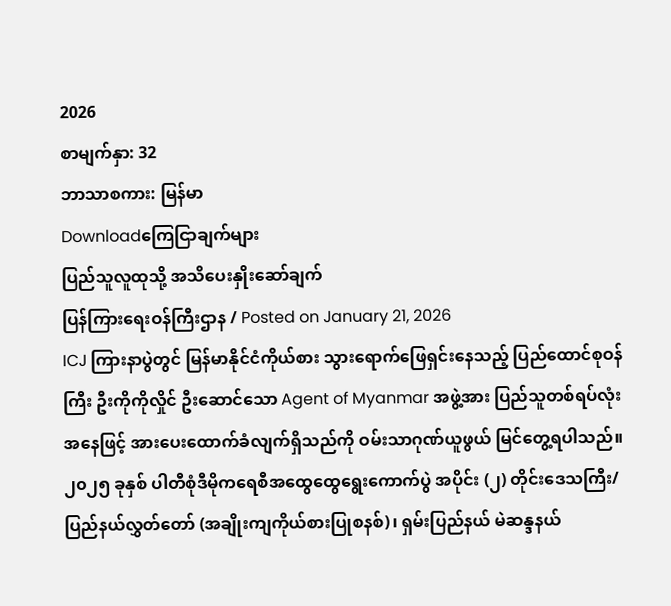2026
စာမျက်နှာ: 32
ဘာသာစကား: မြန်မာ
Downloadကြေငြာချက်များ
ပြည်သူလူထုသို့ အသိပေးနှိုးဆော်ချက်
ပြန်ကြားရေးဝန်ကြီးဌာန / Posted on January 21, 2026
ICJ ကြားနာပွဲတွင် မြန်မာနိုင်ငံကိုယ်စား သွားရောက်ဖြေရှင်းနေသည့် ပြည်ထောင်စုဝန်ကြီး ဦးကိုကိုလှိုင် ဦးဆောင်သော Agent of Myanmar အဖွဲ့အား ပြည်သူတစ်ရပ်လုံးအနေဖြင့် အားပေးထောက်ခံလျက်ရှိသည်ကို ဝမ်းသာဂုဏ်ယူဖွယ် မြင်တွေ့ရပါသည်။
၂၀၂၅ ခုနှစ် ပါတီစုံဒီမိုကရေစီအထွေထွေရွေးကောက်ပွဲ အပိုင်း (၂) တိုင်းဒေသကြီး/ ပြည်နယ်လွှတ်တော် (အချိုးကျကိုယ်စားပြုစနစ်)၊ ရှမ်းပြည်နယ် မဲဆန္ဒနယ်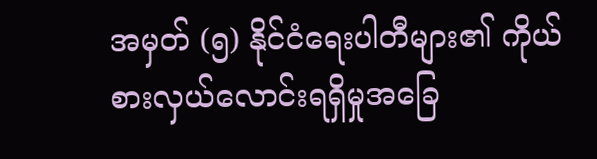အမှတ် (၅) နိုင်ငံရေးပါတီများ၏ ကိုယ်စားလှယ်လောင်းရရှိမှုအခြေ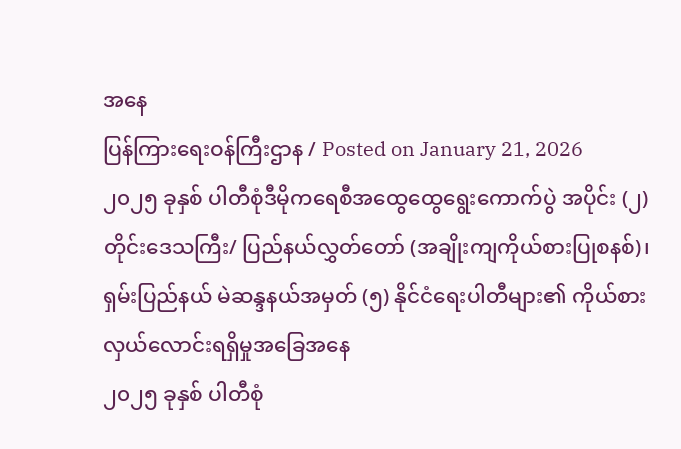အနေ
ပြန်ကြားရေးဝန်ကြီးဌာန / Posted on January 21, 2026
၂၀၂၅ ခုနှစ် ပါတီစုံဒီမိုကရေစီအထွေထွေရွေးကောက်ပွဲ အပိုင်း (၂) တိုင်းဒေသကြီး/ ပြည်နယ်လွှတ်တော် (အချိုးကျကိုယ်စားပြုစနစ်)၊ ရှမ်းပြည်နယ် မဲဆန္ဒနယ်အမှတ် (၅) နိုင်ငံရေးပါတီများ၏ ကိုယ်စားလှယ်လောင်းရရှိမှုအခြေအနေ
၂၀၂၅ ခုနှစ် ပါတီစုံ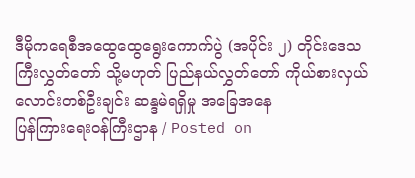ဒီမိုကရေစီအထွေထွေရွေးကောက်ပွဲ (အပိုင်း ၂) တိုင်းဒေသကြီးလွှတ်တော် သို့မဟုတ် ပြည်နယ်လွှတ်တော် ကိုယ်စားလှယ်လောင်းတစ်ဦးချင်း ဆန္ဒမဲရရှိမှု အခြေအနေ
ပြန်ကြားရေးဝန်ကြီးဌာန / Posted on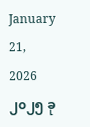January 21, 2026
၂၀၂၅ ခု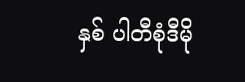နှစ် ပါတီစုံဒီမို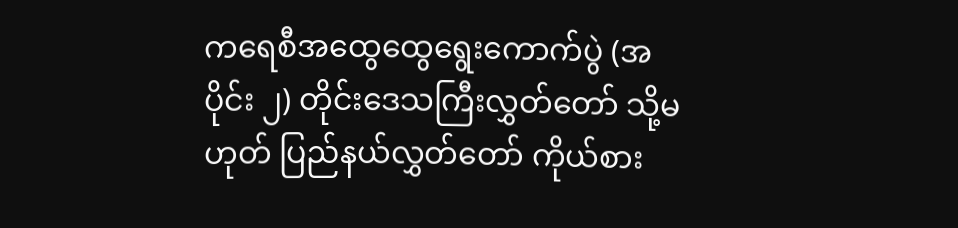ကရေစီအထွေထွေရွေးကောက်ပွဲ (အပိုင်း ၂) တိုင်းဒေသကြီးလွှတ်တော် သို့မဟုတ် ပြည်နယ်လွှတ်တော် ကိုယ်စား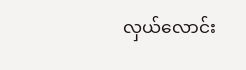လှယ်လောင်း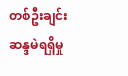တစ်ဦးချင်း ဆန္ဒမဲရရှိမှု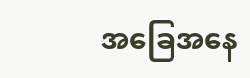အခြေအနေ